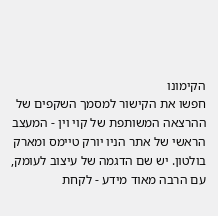הקימונו
חפשו את הקישור למסמך השקפים של ההרצאה המשותפת של קוי וין - המעצב הראשי של אתר הניו יורק טיימס ומארק בולטון. יש שם הדגמה של עיצוב לעומק, עם הרבה מאוד מידע - לקחת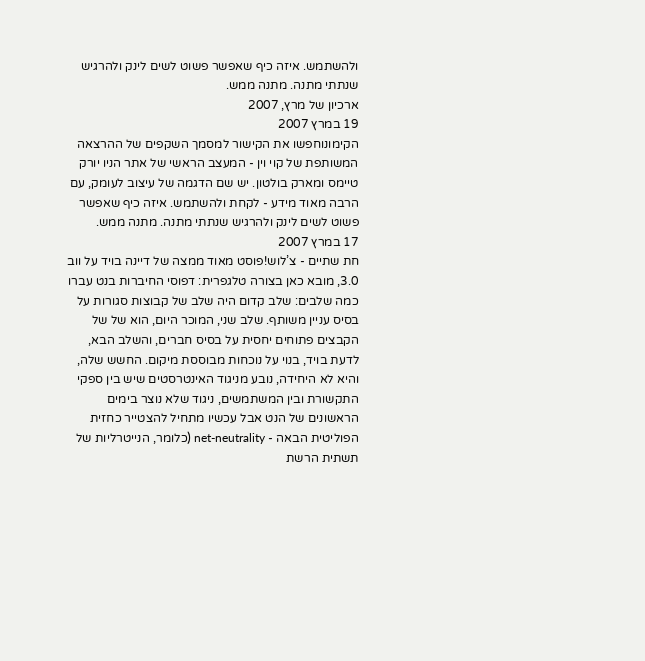ולהשתמש. איזה כיף שאפשר פשוט לשים לינק ולהרגיש שנתתי מתנה. מתנה ממש.
ארכיון של מרץ, 2007
19 במרץ 2007
הקימונוחפשו את הקישור למסמך השקפים של ההרצאה המשותפת של קוי וין - המעצב הראשי של אתר הניו יורק טיימס ומארק בולטון. יש שם הדגמה של עיצוב לעומק, עם הרבה מאוד מידע - לקחת ולהשתמש. איזה כיף שאפשר פשוט לשים לינק ולהרגיש שנתתי מתנה. מתנה ממש.
17 במרץ 2007
חת שתיים - צ’לוש!פוסט מאוד ממצה של דיינה בויד על ווב 3.0, מובא כאן בצורה טלגפרית: דפוסי החיברות בנט עברו כמה שלבים: שלב קדום היה שלב של קבוצות סגורות על בסיס עניין משותף. שלב שני, המוכר היום, הוא של של הקבצים פתוחים יחסית על בסיס חברים, והשלב הבא, לדעת בויד, בנוי על נוכחות מבוססת מיקום. החשש שלה, והיא לא היחידה, נובע מניגוד האינטרסטים שיש בין ספקי התקשורת ובין המשתמשים, ניגוד שלא נוצר בימים הראשונים של הנט אבל עכשיו מתחיל להצטייר כחזית הפוליטית הבאה - net-neutrality (כלומר, הנייטרליות של תשתית הרשת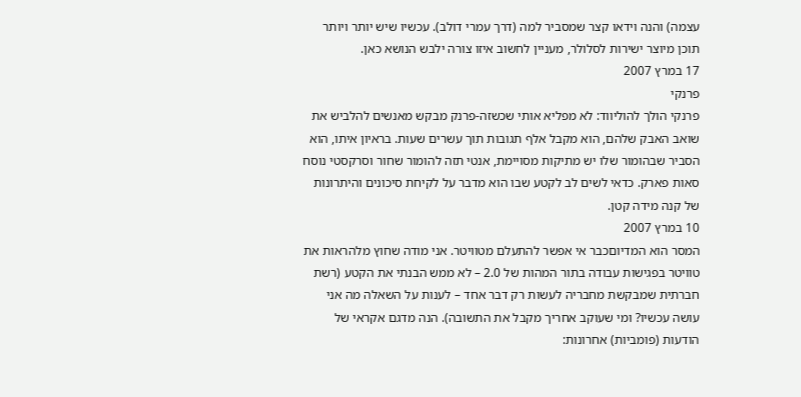עצמה) והנה וידאו קצר שמסביר למה (דרך עמרי דולב). עכשיו שיש יותר ויותר תוכן מיוצר ישירות לסלולר, מעניין לחשוב איזו צורה ילבש הנושא כאן.
17 במרץ 2007
פרנקי
פרנקי הולך להוליווד: לא מפליא אותי שכשזה-פרנק מבקש מאנשים להלביש את שואב האבק שלהם, הוא מקבל אלף תגובות תוך עשרים שעות. בראיון איתו, הוא הסביר שבהומור שלו יש מתיקות מסויימת, אנטי תזה להומור שחור וסרקסטי נוסח סאות פארק. כדאי לשים לב לקטע שבו הוא מדבר על לקיחת סיכונים והיתרונות של קנה מידה קטן.
10 במרץ 2007
המסר הוא המדיוםכבר אי אפשר להתעלם מטוויטר. אני מודה שחוץ מלהראות את טוויטר בפגישות עבודה בתור המהות של 2.0 – לא ממש הבנתי את הקטע (רשת חברתית שמבקשת מחבריה לעשות רק דבר אחד – לענות על השאלה מה אני עושה עכשיו? ומי שעוקב אחריך מקבל את התשובה). הנה מדגם אקראי של הודעות (פומביות) אחרונות: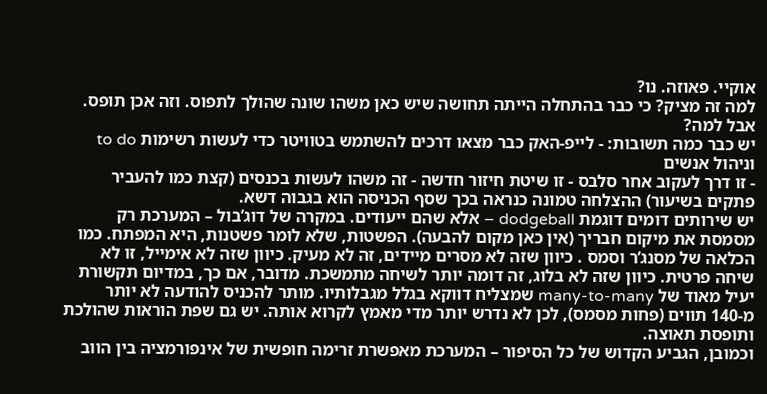אוקיי. פאוזה. נו?
למה זה מציק? כי כבר בהתחלה הייתה תחושה שיש כאן משהו שונה שהולך לתפוס. וזה אכן תופס. אבל למה?
יש כבר כמה תשובות: - לייפ-האק כבר מצאו דרכים להשתמש בטוויטר כדי לעשות רשימות to do וניהול אנשים
- זו דרך לעקוב אחר סלבס - זו שיטת חיזור חדשה - זה משהו לעשות בכנסים (קצת כמו להעביר פתקים בשיעור) ההצלחה טמונה כנראה בכך שסף הכניסה הוא בגבוה דשא.
יש שירותים דומים דוגמת dodgeball – אלא שהם ייעודים. במקרה של דוג’בול – המערכת רק מסמסת את מיקום חבריך (אין כאן מקום להבעה). הפשטות, שלא לומר פשטנות, היא המפתח. כמו הכלאה של מסנג’ר וסמס . כיוון שזה לא מסרים מיידים, זה לא מעיק. כיוון שזה לא אימייל, זו לא שיחה פרטית. כיוון שזה לא בלוג, זה דומה יותר לשיחה מתמשכת. מדובר, אם כך, במדיום תקשורת יעיל מאוד של many-to-many שמצליח דווקא בגלל מגבלותיו. מותר להכניס להודעה לא יותר מ-140 תווים (פחות מסמס), לכן לא נדרש יותר מדי מאמץ לקרוא אותה. יש גם שפת הוראות שהולכת ותופסת תאוצה.
וכמובן, הגביע הקדוש של כל הסיפור – המערכת מאפשרת זרימה חופשית של אינפורמציה בין הווב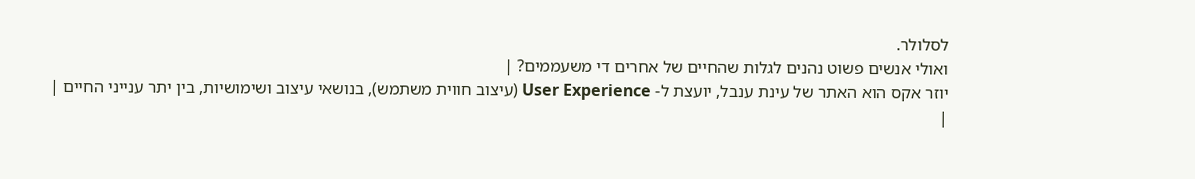לסלולר.
ואולי אנשים פשוט נהנים לגלות שהחיים של אחרים די משעממים? |
יוזר אקס הוא האתר של עינת ענבל, יועצת ל- User Experience (עיצוב חווית משתמש), בנושאי עיצוב ושימושיות, בין יתר ענייני החיים |
|